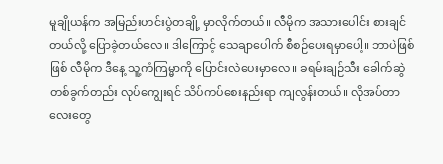မူချိုယန်က အမြည်းဟင်းပွဲတချို့ မှာလိုက်တယ်။ လီမိုက အသားပေါင်း စားချင်တယ်လို့ ပြောခဲ့တယ်လေ။ ဒါကြောင့် သေချာပေါက် စီစဉ်ပေးရမှာပေါ့။ ဘာပဲဖြစ်ဖြစ် လီမိုက ဒီနေ့ သူ့ကံကြမ္မာကို ပြောင်းလဲပေးမှာလေ။ ခရမ်းချဉ်သီး ခေါက်ဆွဲ တစ်ခွက်တည်း လုပ်ကျွေးရင် သိပ်ကပ်စေးနည်းရာ ကျလွန်းတယ်။ လိုအပ်တာလေးတွေ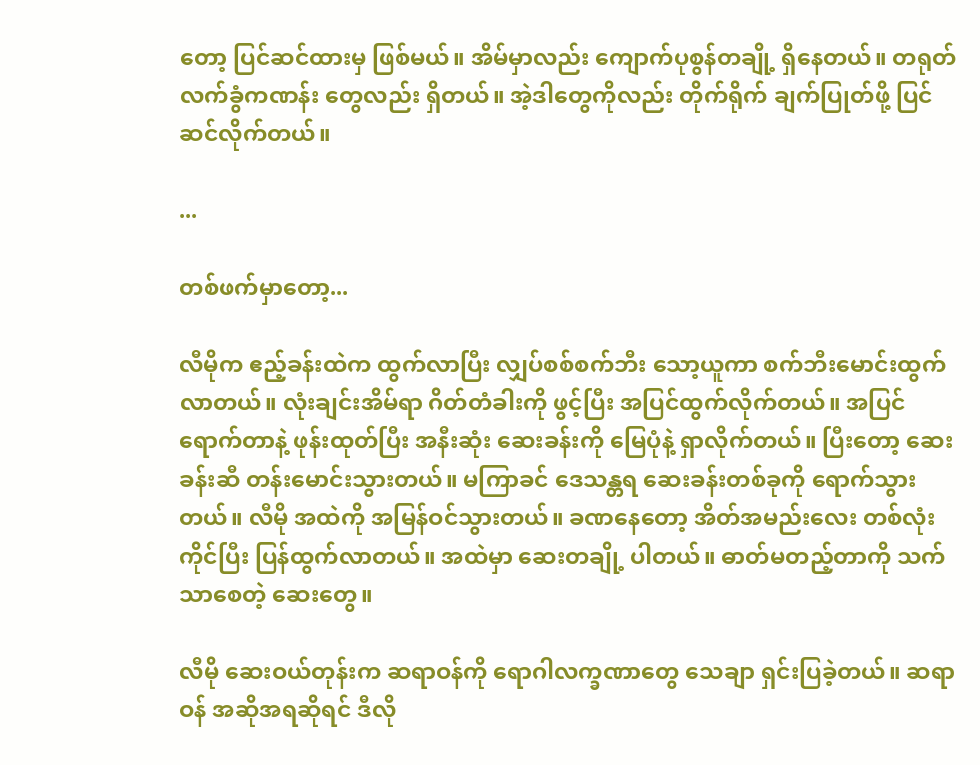တော့ ပြင်ဆင်ထားမှ ဖြစ်မယ်။ အိမ်မှာလည်း ကျောက်ပုစွန်တချို့ ရှိနေတယ်။ တရုတ်လက်ခွံကဏန်း တွေလည်း ရှိတယ်။ အဲ့ဒါတွေကိုလည်း တိုက်ရိုက် ချက်ပြုတ်ဖို့ ပြင်ဆင်လိုက်တယ်။

...

တစ်ဖက်မှာတော့...

လီမိုက ဧည့်ခန်းထဲက ထွက်လာပြီး လျှပ်စစ်စက်ဘီး သော့ယူကာ စက်ဘီးမောင်းထွက်လာတယ်။ လုံးချင်းအိမ်ရာ ဂိတ်တံခါးကို ဖွင့်ပြီး အပြင်ထွက်လိုက်တယ်။ အပြင်ရောက်တာနဲ့ ဖုန်းထုတ်ပြီး အနီးဆုံး ဆေးခန်းကို မြေပုံနဲ့ ရှာလိုက်တယ်။ ပြီးတော့ ဆေးခန်းဆီ တန်းမောင်းသွားတယ်။ မကြာခင် ဒေသန္တရ ဆေးခန်းတစ်ခုကို ရောက်သွားတယ်။ လီမို အထဲကို အမြန်ဝင်သွားတယ်။ ခဏနေတော့ အိတ်အမည်းလေး တစ်လုံးကိုင်ပြီး ပြန်ထွက်လာတယ်။ အထဲမှာ ဆေးတချို့ ပါတယ်။ ဓာတ်မတည့်တာကို သက်သာစေတဲ့ ဆေးတွေ။

လီမို ဆေးဝယ်တုန်းက ဆရာဝန်ကို ရောဂါလက္ခဏာတွေ သေချာ ရှင်းပြခဲ့တယ်။ ဆရာဝန် အဆိုအရဆိုရင် ဒီလို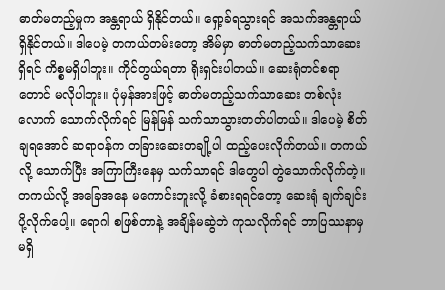ဓာတ်မတည့်မှုက အန္တရာယ် ရှိနိုင်တယ်။ ရှော့ခ်ရသွားရင် အသက်အန္တရာယ် ရှိနိုင်တယ်။ ဒါပေမဲ့ တကယ်တမ်းတော့ အိမ်မှာ ဓာတ်မတည့်သက်သာဆေး ရှိရင် ကိစ္စမရှိပါဘူး။ ကိုင်တွယ်ရတာ ရိုးရှင်းပါတယ်။ ဆေးရုံတင်စရာတောင် မလိုပါဘူး။ ပုံမှန်အားဖြင့် ဓာတ်မတည့်သက်သာဆေး တစ်လုံးလောက် သောက်လိုက်ရင် မြန်မြန် သက်သာသွားတတ်ပါတယ်။ ဒါပေမဲ့ စိတ်ချရအောင် ဆရာဝန်က တခြားဆေးတချို့ပါ ထည့်ပေးလိုက်တယ်။ တကယ်လို့ သောက်ပြီး အကြာကြီးနေမှ သက်သာရင် ဒါတွေပါ တွဲသောက်လိုက်တဲ့။ တကယ်လို့ အခြေအနေ မကောင်းဘူးလို့ ခံစားရရင်တော့ ဆေးရုံ ချက်ချင်း ပို့လိုက်ပေါ့။ ရောဂါ စဖြစ်တာနဲ့ အချိန်မဆွဲဘဲ ကုသလိုက်ရင် ဘာပြဿနာမှ မရှိ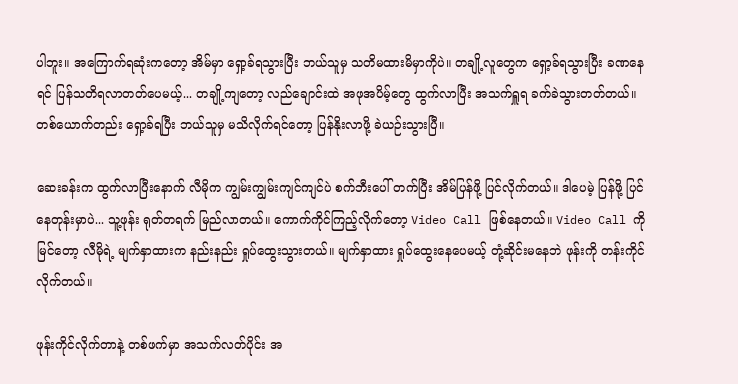ပါဘူး။ အကြောက်ရဆုံးကတော့ အိမ်မှာ ရှော့ခ်ရသွားပြီး ဘယ်သူမှ သတိမထားမိမှာကိုပဲ။ တချို့လူတွေက ရှော့ခ်ရသွားပြီး ခဏနေရင် ပြန်သတိရလာတတ်ပေမယ့်... တချို့ကျတော့ လည်ချောင်းထဲ အဖုအပိမ့်တွေ ထွက်လာပြီး အသက်ရှူရ ခက်ခဲသွားတတ်တယ်။ တစ်ယောက်တည်း ရှော့ခ်ရပြီး ဘယ်သူမှ မသိလိုက်ရင်တော့ ပြန်နိုးလာဖို့ ခဲယဉ်းသွားပြီ။

ဆေးခန်းက ထွက်လာပြီးနောက် လီမိုက ကျွမ်းကျွမ်းကျင်ကျင်ပဲ စက်ဘီးပေါ် တက်ပြီး အိမ်ပြန်ဖို့ ပြင်လိုက်တယ်။ ဒါပေမဲ့ ပြန်ဖို့ ပြင်နေတုန်းမှာပဲ... သူ့ဖုန်း ရုတ်တရက် မြည်လာတယ်။ ကောက်ကိုင်ကြည့်လိုက်တော့ Video Call ဖြစ်နေတယ်။ Video Call ကို မြင်တော့ လီမိုရဲ့ မျက်နှာထားက နည်းနည်း ရှုပ်ထွေးသွားတယ်။ မျက်နှာထား ရှုပ်ထွေးနေပေမယ့် တုံ့ဆိုင်းမနေဘဲ ဖုန်းကို တန်းကိုင်လိုက်တယ်။

ဖုန်းကိုင်လိုက်တာနဲ့ တစ်ဖက်မှာ အသက်လတ်ပိုင်း အ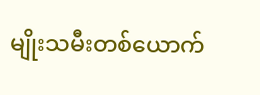မျိုးသမီးတစ်ယောက်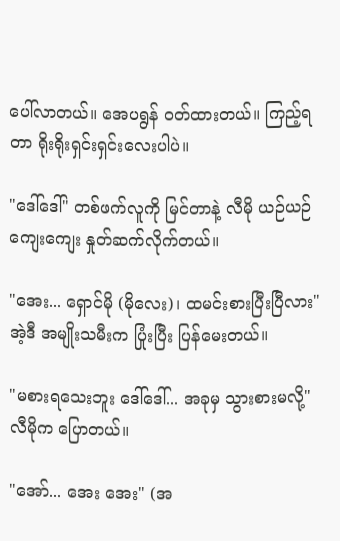ပေါ်လာတယ်။ အေပရွန် ဝတ်ထားတယ်။ ကြည့်ရတာ ရိုးရိုးရှင်းရှင်းလေးပါပဲ။

"ဒေါ်ဒေါ်" တစ်ဖက်လူကို မြင်တာနဲ့ လီမို ယဉ်ယဉ်ကျေးကျေး နှုတ်ဆက်လိုက်တယ်။

"အေး... ရှောင်မို (မိုလေး)၊ ထမင်းစားပြီးပြီလား" အဲ့ဒီ အမျိုးသမီးက ပြုံးပြီး ပြန်မေးတယ်။

"မစားရသေးဘူး ဒေါ်ဒေါ်... အခုမှ သွားစားမလို့" လီမိုက ပြောတယ်။

"အော်... အေး အေး" (အ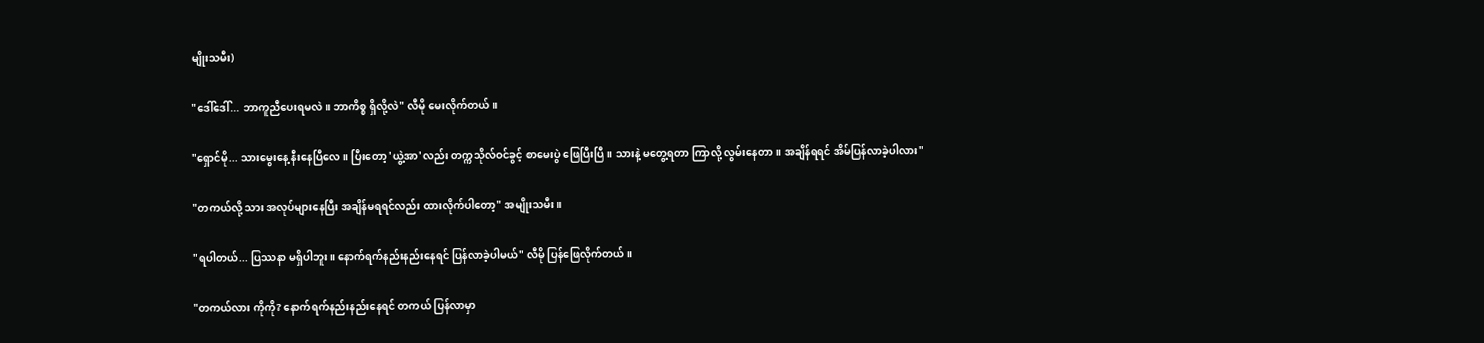မျိုးသမီး)

"ဒေါ်ဒေါ်... ဘာကူညီပေးရမလဲ။ ဘာကိစ္စ ရှိလို့လဲ" လီမို မေးလိုက်တယ်။

"ရှောင်မို... သားမွေးနေ့ နီးနေပြီလေ။ ပြီးတော့ 'ယွဲ့အာ'လည်း တက္ကသိုလ်ဝင်ခွင့် စာမေးပွဲ ဖြေပြီးပြီ။ သားနဲ့ မတွေ့ရတာ ကြာလို့ လွမ်းနေတာ။ အချိန်ရရင် အိမ်ပြန်လာခဲ့ပါလား"

"တကယ်လို့ သား အလုပ်များနေပြီး အချိန်မရရင်လည်း ထားလိုက်ပါတော့" အမျိုးသမီး။

"ရပါတယ်... ပြဿနာ မရှိပါဘူး။ နောက်ရက်နည်းနည်းနေရင် ပြန်လာခဲ့ပါမယ်" လီမို ပြန်ဖြေလိုက်တယ်။

"တကယ်လား ကိုကို? နောက်ရက်နည်းနည်းနေရင် တကယ် ပြန်လာမှာ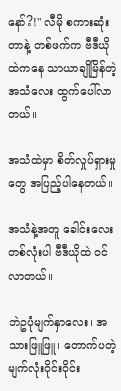နော်?!" လီမို စကားဆုံးတာနဲ့ တစ်ဖက်က ဗီဒီယိုထဲကနေ သာယာချိုမြိန်တဲ့ အသံလေး ထွက်ပေါ်လာတယ်။

အသံထဲမှာ စိတ်လှုပ်ရှားမှုတွေ အပြည့်ပါနေတယ်။

အသံနဲ့အတူ ခေါင်းလေးတစ်လုံးပါ ဗီဒီယိုထဲ ဝင်လာတယ်။

ဘဲဥပုံမျက်နှာလေး၊ အသားဖြူဖြူ၊ တောက်ပတဲ့ မျက်လုံးဝိုင်းဝိုင်း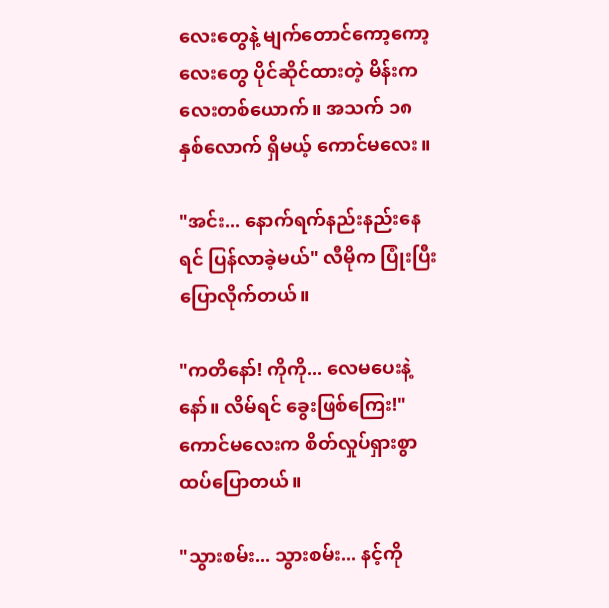လေးတွေနဲ့ မျက်တောင်ကော့ကော့လေးတွေ ပိုင်ဆိုင်ထားတဲ့ မိန်းကလေးတစ်ယောက်။ အသက် ၁၈ နှစ်လောက် ရှိမယ့် ကောင်မလေး။

"အင်း... နောက်ရက်နည်းနည်းနေရင် ပြန်လာခဲ့မယ်" လီမိုက ပြုံးပြီး ပြောလိုက်တယ်။

"ကတိနော်! ကိုကို... လေမပေးနဲ့နော်။ လိမ်ရင် ခွေးဖြစ်ကြေး!" ကောင်မလေးက စိတ်လှုပ်ရှားစွာ ထပ်ပြောတယ်။

"သွားစမ်း... သွားစမ်း... နင့်ကို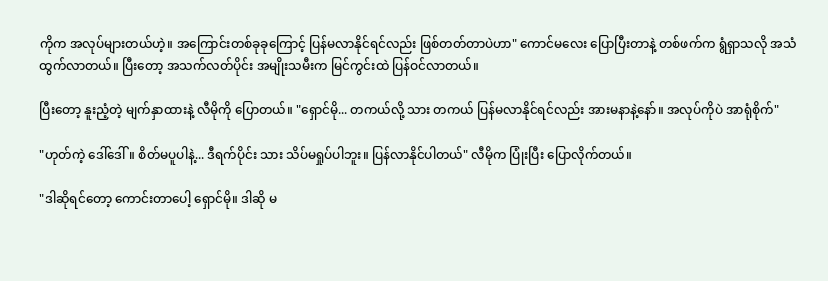ကိုက အလုပ်များတယ်ဟဲ့။ အကြောင်းတစ်ခုခုကြောင့် ပြန်မလာနိုင်ရင်လည်း ဖြစ်တတ်တာပဲဟာ" ကောင်မလေး ပြောပြီးတာနဲ့ တစ်ဖက်က ရွံရှာသလို အသံ ထွက်လာတယ်။ ပြီးတော့ အသက်လတ်ပိုင်း အမျိုးသမီးက မြင်ကွင်းထဲ ပြန်ဝင်လာတယ်။

ပြီးတော့ နူးညံ့တဲ့ မျက်နှာထားနဲ့ လီမိုကို ပြောတယ်။ "ရှောင်မို... တကယ်လို့ သား တကယ် ပြန်မလာနိုင်ရင်လည်း အားမနာနဲ့နော်။ အလုပ်ကိုပဲ အာရုံစိုက်"

"ဟုတ်ကဲ့ ဒေါ်ဒေါ်။ စိတ်မပူပါနဲ့... ဒီရက်ပိုင်း သား သိပ်မရှုပ်ပါဘူး။ ပြန်လာနိုင်ပါတယ်" လီမိုက ပြုံးပြီး ပြောလိုက်တယ်။

"ဒါဆိုရင်တော့ ကောင်းတာပေါ့ ရှောင်မို။ ဒါဆို မ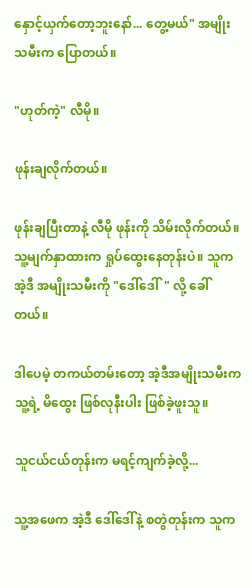နှောင့်ယှက်တော့ဘူးနော်... တွေ့မယ်" အမျိုးသမီးက ပြောတယ်။

"ဟုတ်ကဲ့" လီမို။

ဖုန်းချလိုက်တယ်။

ဖုန်းချပြီးတာနဲ့ လီမို ဖုန်းကို သိမ်းလိုက်တယ်။ သူ့မျက်နှာထားက ရှုပ်ထွေးနေတုန်းပဲ။ သူက အဲ့ဒီ အမျိုးသမီးကို "ဒေါ်ဒေါ်" လို့ ခေါ်တယ်။

ဒါပေမဲ့ တကယ်တမ်းတော့ အဲ့ဒီအမျိုးသမီးက သူ့ရဲ့ မိထွေး ဖြစ်လုနီးပါး ဖြစ်ခဲ့ဖူးသူ။

သူငယ်ငယ်တုန်းက မရင့်ကျက်ခဲ့လို့...

သူ့အဖေက အဲ့ဒီ ဒေါ်ဒေါ်နဲ့ စတွဲတုန်းက သူက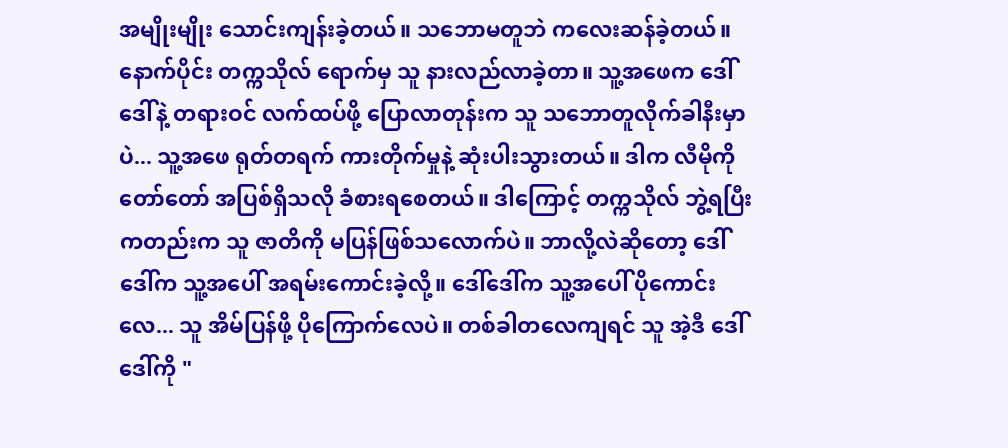အမျိုးမျိုး သောင်းကျန်းခဲ့တယ်။ သဘောမတူဘဲ ကလေးဆန်ခဲ့တယ်။ နောက်ပိုင်း တက္ကသိုလ် ရောက်မှ သူ နားလည်လာခဲ့တာ။ သူ့အဖေက ဒေါ်ဒေါ်နဲ့ တရားဝင် လက်ထပ်ဖို့ ပြောလာတုန်းက သူ သဘောတူလိုက်ခါနီးမှာပဲ... သူ့အဖေ ရုတ်တရက် ကားတိုက်မှုနဲ့ ဆုံးပါးသွားတယ်။ ဒါက လီမိုကို တော်တော် အပြစ်ရှိသလို ခံစားရစေတယ်။ ဒါကြောင့် တက္ကသိုလ် ဘွဲ့ရပြီးကတည်းက သူ ဇာတိကို မပြန်ဖြစ်သလောက်ပဲ။ ဘာလို့လဲဆိုတော့ ဒေါ်ဒေါ်က သူ့အပေါ် အရမ်းကောင်းခဲ့လို့။ ဒေါ်ဒေါ်က သူ့အပေါ် ပိုကောင်းလေ... သူ အိမ်ပြန်ဖို့ ပိုကြောက်လေပဲ။ တစ်ခါတလေကျရင် သူ အဲ့ဒီ ဒေါ်ဒေါ်ကို "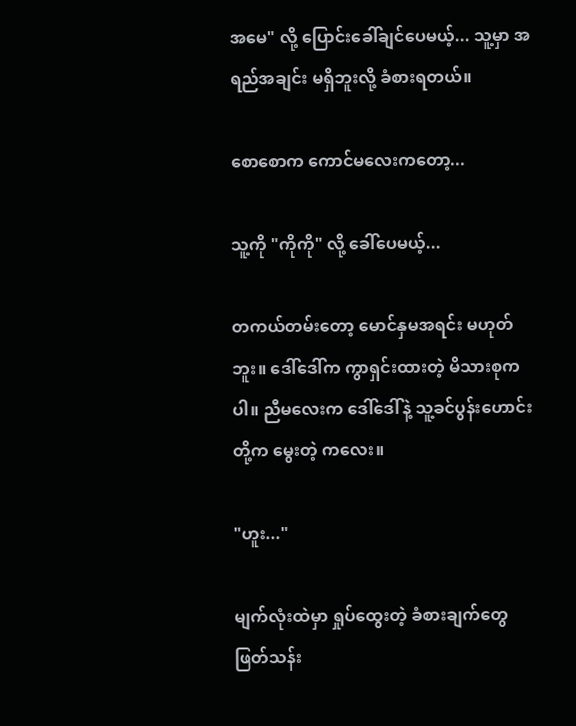အမေ" လို့ ပြောင်းခေါ်ချင်ပေမယ့်... သူ့မှာ အရည်အချင်း မရှိဘူးလို့ ခံစားရတယ်။

စောစောက ကောင်မလေးကတော့...

သူ့ကို "ကိုကို" လို့ ခေါ်ပေမယ့်...

တကယ်တမ်းတော့ မောင်နှမအရင်း မဟုတ်ဘူး။ ဒေါ်ဒေါ်က ကွာရှင်းထားတဲ့ မိသားစုကပါ။ ညီမလေးက ဒေါ်ဒေါ်နဲ့ သူ့ခင်ပွန်းဟောင်းတို့က မွေးတဲ့ ကလေး။

"ဟူး..."

မျက်လုံးထဲမှာ ရှုပ်ထွေးတဲ့ ခံစားချက်တွေ ဖြတ်သန်း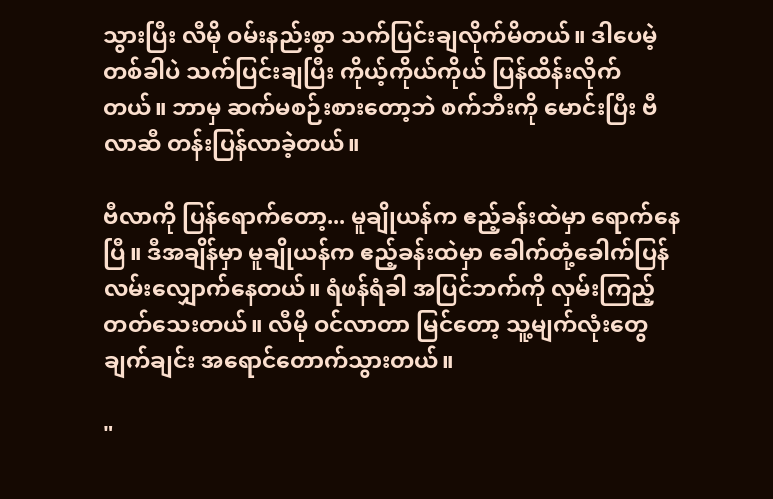သွားပြီး လီမို ဝမ်းနည်းစွာ သက်ပြင်းချလိုက်မိတယ်။ ဒါပေမဲ့ တစ်ခါပဲ သက်ပြင်းချပြီး ကိုယ့်ကိုယ်ကိုယ် ပြန်ထိန်းလိုက်တယ်။ ဘာမှ ဆက်မစဉ်းစားတော့ဘဲ စက်ဘီးကို မောင်းပြီး ဗီလာဆီ တန်းပြန်လာခဲ့တယ်။

ဗီလာကို ပြန်ရောက်တော့... မူချိုယန်က ဧည့်ခန်းထဲမှာ ရောက်နေပြီ။ ဒီအချိန်မှာ မူချိုယန်က ဧည့်ခန်းထဲမှာ ခေါက်တုံ့ခေါက်ပြန် လမ်းလျှောက်နေတယ်။ ရံဖန်ရံခါ အပြင်ဘက်ကို လှမ်းကြည့်တတ်သေးတယ်။ လီမို ဝင်လာတာ မြင်တော့ သူ့မျက်လုံးတွေ ချက်ချင်း အရောင်တောက်သွားတယ်။

"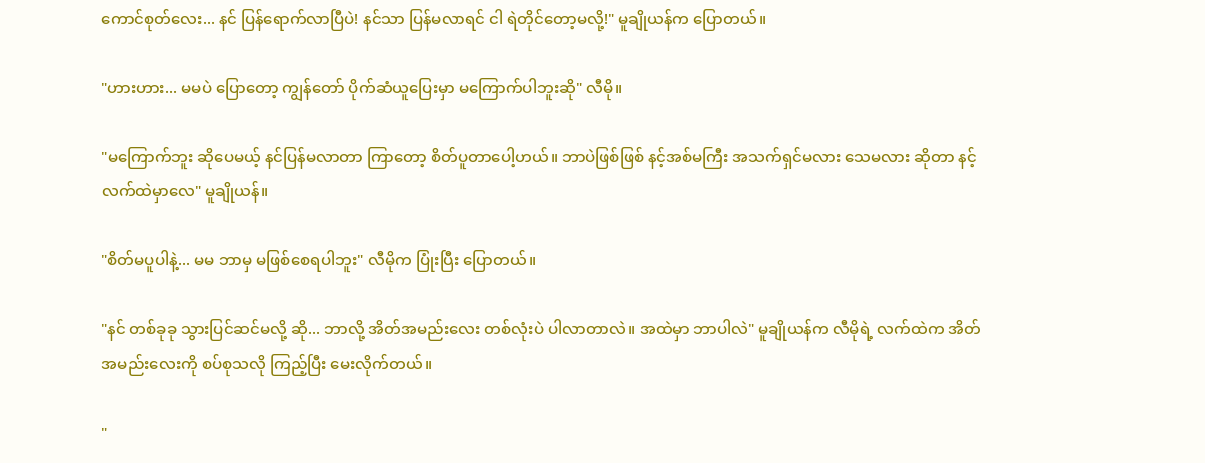ကောင်စုတ်လေး... နင် ပြန်ရောက်လာပြီပဲ! နင်သာ ပြန်မလာရင် ငါ ရဲတိုင်တော့မလို့!" မူချိုယန်က ပြောတယ်။

"ဟားဟား... မမပဲ ပြောတော့ ကျွန်တော် ပိုက်ဆံယူပြေးမှာ မကြောက်ပါဘူးဆို" လီမို။

"မကြောက်ဘူး ဆိုပေမယ့် နင်ပြန်မလာတာ ကြာတော့ စိတ်ပူတာပေါ့ဟယ်။ ဘာပဲဖြစ်ဖြစ် နင့်အစ်မကြီး အသက်ရှင်မလား သေမလား ဆိုတာ နင့်လက်ထဲမှာလေ" မူချိုယန်။

"စိတ်မပူပါနဲ့... မမ ဘာမှ မဖြစ်စေရပါဘူး" လီမိုက ပြုံးပြီး ပြောတယ်။

"နင် တစ်ခုခု သွားပြင်ဆင်မလို့ ဆို... ဘာလို့ အိတ်အမည်းလေး တစ်လုံးပဲ ပါလာတာလဲ။ အထဲမှာ ဘာပါလဲ" မူချိုယန်က လီမိုရဲ့ လက်ထဲက အိတ်အမည်းလေးကို စပ်စုသလို ကြည့်ပြီး မေးလိုက်တယ်။

"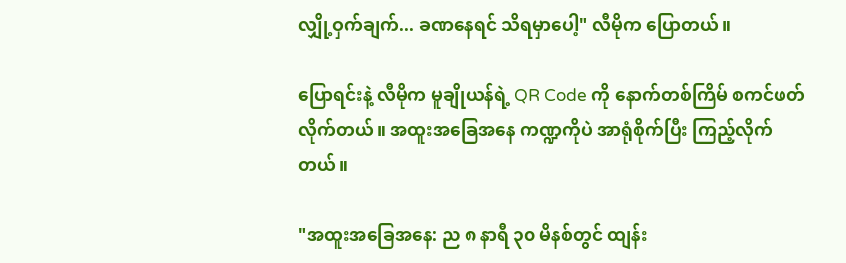လျှို့ဝှက်ချက်... ခဏနေရင် သိရမှာပေါ့" လီမိုက ပြောတယ်။

ပြောရင်းနဲ့ လီမိုက မူချိုယန်ရဲ့ QR Code ကို နောက်တစ်ကြိမ် စကင်ဖတ်လိုက်တယ်။ အထူးအခြေအနေ ကဏ္ဍကိုပဲ အာရုံစိုက်ပြီး ကြည့်လိုက်တယ်။

"အထူးအခြေအနေ: ည ၈ နာရီ ၃၀ မိနစ်တွင် ထျန်း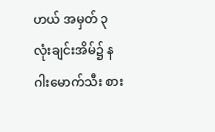ဟယ် အမှတ် ၃ လုံးချင်းအိမ်၌ နဂါးမောက်သီး စား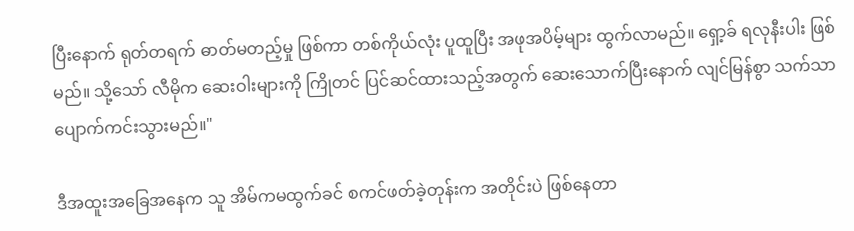ပြီးနောက် ရုတ်တရက် ဓာတ်မတည့်မှု ဖြစ်ကာ တစ်ကိုယ်လုံး ပူထူပြီး အဖုအပိမ့်များ ထွက်လာမည်။ ရှော့ခ် ရလုနီးပါး ဖြစ်မည်။ သို့သော် လီမိုက ဆေးဝါးများကို ကြိုတင် ပြင်ဆင်ထားသည့်အတွက် ဆေးသောက်ပြီးနောက် လျင်မြန်စွာ သက်သာပျောက်ကင်းသွားမည်။"

ဒီအထူးအခြေအနေက သူ အိမ်ကမထွက်ခင် စကင်ဖတ်ခဲ့တုန်းက အတိုင်းပဲ ဖြစ်နေတာ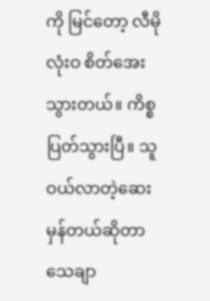ကို မြင်တော့ လီမို လုံးဝ စိတ်အေးသွားတယ်။ ကိစ္စပြတ်သွားပြီ။ သူဝယ်လာတဲ့ဆေး မှန်တယ်ဆိုတာ သေချာ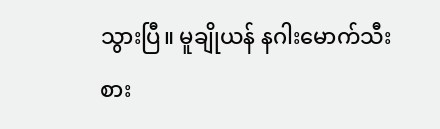သွားပြီ။ မူချိုယန် နဂါးမောက်သီး စား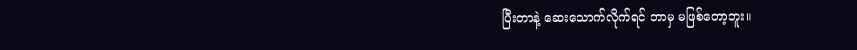ပြီးတာနဲ့ ဆေးသောက်လိုက်ရင် ဘာမှ မဖြစ်တော့ဘူး။